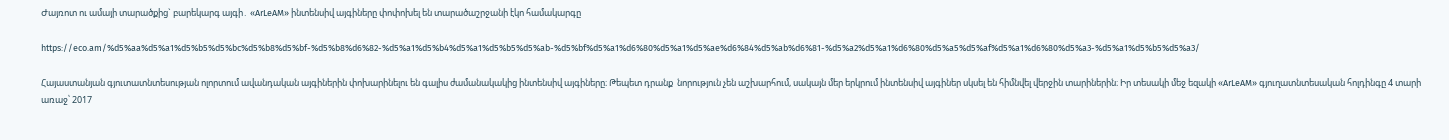Ժայռոտ ու ամայի տարածքից` բարեկարգ այգի․ «ArLeAM» ինտենսիվ այգիները փոփոխել են տարածաշրջանի էկո համակարգը

https://eco.am/%d5%aa%d5%a1%d5%b5%d5%bc%d5%b8%d5%bf-%d5%b8%d6%82-%d5%a1%d5%b4%d5%a1%d5%b5%d5%ab-%d5%bf%d5%a1%d6%80%d5%a1%d5%ae%d6%84%d5%ab%d6%81-%d5%a2%d5%a1%d6%80%d5%a5%d5%af%d5%a1%d6%80%d5%a3-%d5%a1%d5%b5%d5%a3/

Հայաստանյան գյուտատնտեսության ոլորտում ավանդական այգիներին փոխարինելու են գալիս ժամանակակից ինտենսիվ այգիները։ Թեպետ դրանք  նորություն չեն աշխարհում, սակայն մեր երկրում ինտենսիվ այգիներ սկսել են հիմնվել վերջին տարիներին։ Իր տեսակի մեջ եզակի «ArLeAM» գյուղատնտեսական հոլդինգը 4 տարի առաջ՝ 2017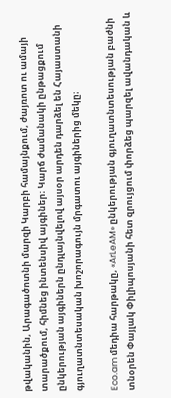թվականին, Արագածոտնի մարզի Կարբի համայնքում, ժայռոտ ու ամայի տարածքում, հիմնեց ինտենսիվ այգիներ։ Կարճ ժամանակի ընթացքում ընկերության այգիներն ընդլայնվելով այսօր արդեն դարձել են Հայաստանի գյուղատնտեսական խոշորագույն մրգատու այգիներից մեկը։

Eco.am մեդիա հարթակը, «ArLeAM» ընկերության գյուղատնտեսության բաժնի տնօրեն Փայլակ Փիլիպոսյանի հետ զրույցում փորձեց պարզել ավանդական և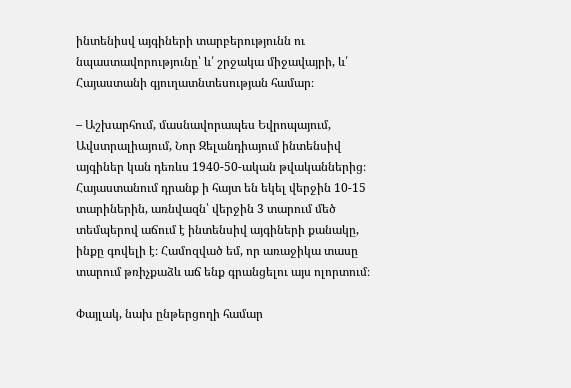ինտենիսվ այգիների տարբերությունն ու նպաստավորությունը՝ և՛ շրջակա միջավայրի, և՛ Հայաստանի գյուղատնտեսության համար։

– Աշխարհում, մասնավորապես Եվրոպայում, Ավստրալիայում, Նոր Զելանդիայում ինտենսիվ այգիներ կան դեռևս 1940-50-ական թվականներից։ Հայաստանում դրանք ի հայտ են եկել վերջին 10-15 տարիներին, առնվազն՝ վերջին 3 տարում մեծ տեմպերով աճում է ինտենսիվ այգիների քանակը, ինքը գովելի է։ Համոզված եմ, որ առաջիկա տասը տարում թռիչքաձև աճ ենք գրանցելու այս ոլորտում։

Փայլակ, նախ ընթերցողի համար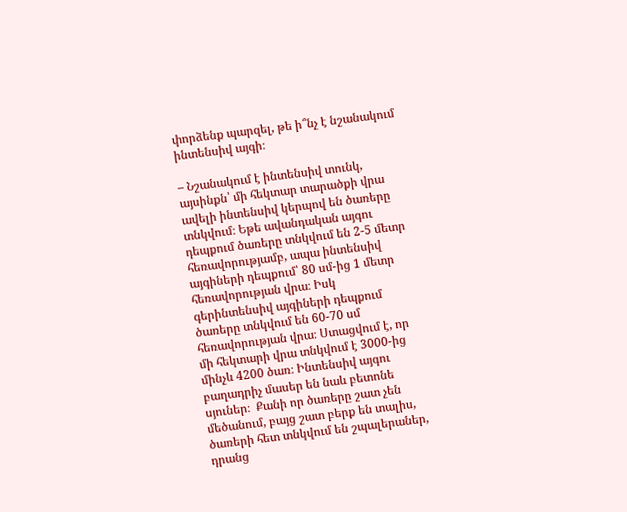փորձենք պարզել, թե ի՞նչ է նշանակում ինտենսիվ այգի։

– Նշանակում է ինտենսիվ տունկ, այսինքն՝ մի հեկտար տարածքի վրա ավելի ինտենսիվ կերպով են ծառերը տնկվում։ Եթե ավանդական այգու դեպքում ծառերը տնկվում են 2-5 մետր հեռավորությամբ, ապա ինտենսիվ այգիների դեպքում՝ 80 սմ-ից 1 մետր հեռավորության վրա։ Իսկ գերինտենսիվ այգիների դեպքում ծառերը տնկվում են 60-70 սմ հեռավորության վրա։ Ստացվում է, որ մի հեկտարի վրա տնկվում է 3000-ից մինչև 4200 ծառ։ Ինտենսիվ այգու բաղադրիչ մասեր են նաև բետոնե սյուներ։  Քանի որ ծառերը շատ չեն մեծանում, բայց շատ բերք են տալիս, ծառերի հետ տնկվում են շպալերաներ, դրանց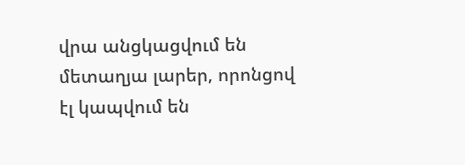վրա անցկացվում են մետաղյա լարեր, որոնցով էլ կապվում են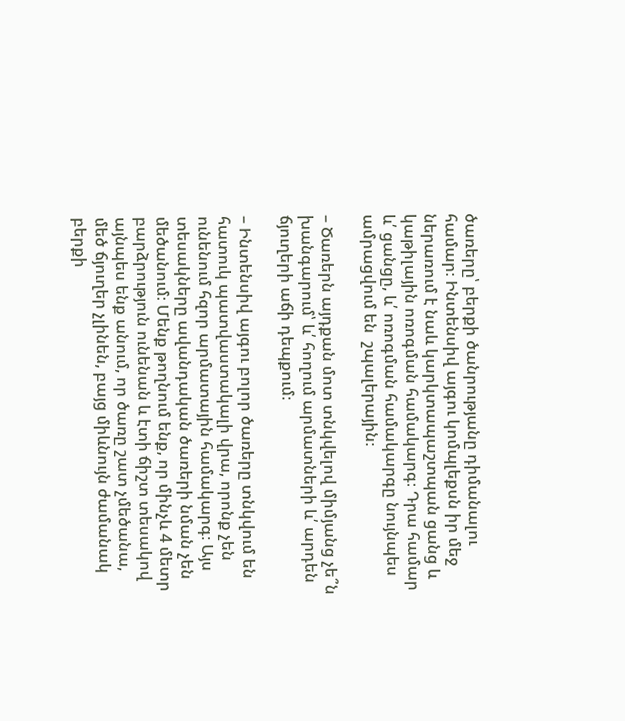ծառերը՝ բերքի ծանրությանը դիմանալու համար։ Ինտենսիվ այգու կոմպլեքսն իր մեջ ներառում է նաև կարկտապաշտպան ցանց և  կաթիլային ոռոգման համակարգ։ Դրա համար և՛ ցանցը, և՛ ոռոգման համակարգը նույնպես ամրացվում են  շպալերային։

– Ծառերն այդքան մոտ տնկվելով միմյանց չե՞ն խանգարում՝ և՛ հողում արմատների և՛ արդեն ճյուղերի աճի դեպքում։

– Ինտենսիվ այգու բոլոր ծառերը տնկվում են հատուկ պատվաստակալի վրա, որոնք չեն ունենում հզոր արմատային համակարգ։ Այս տեսակները ավանդական ծառերի նման չեն մեծանում։ Մենք թողնում ենք, որ մինչև 4 մետր բարձրություն ունենան և էտի ճիշտ տեսակով այնպես ենք անում, որ ծառը շատ չմեծանա, մեծ ճյուղեր չլինեն, բայց միևնույն ժամանակ բերքի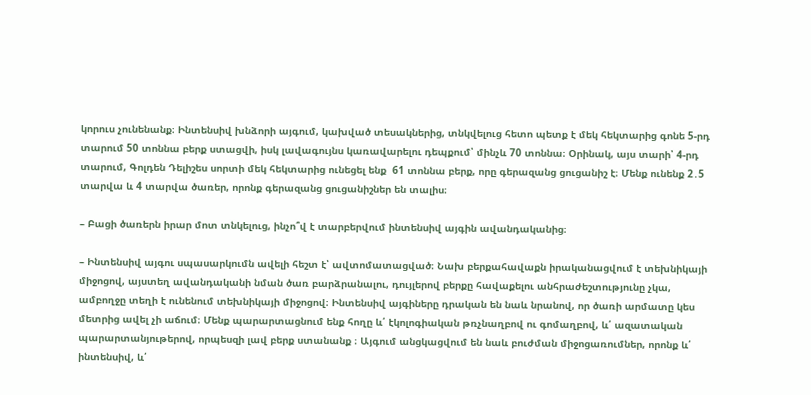կորուս չունենանք։ Ինտենսիվ խնձորի այգում, կախված տեսակներից, տնկվելուց հետո պետք է մեկ հեկտարից գոնե 5-րդ տարում 50 տոննա բերք ստացվի, իսկ լավագույնս կառավարելու դեպքում՝ մինչև 70 տոննա։ Օրինակ, այս տարի՝ 4-րդ տարում, Գոլդեն Դելիշես սորտի մեկ հեկտարից ունեցել ենք  61 տոննա բերք, որը գերազանց ցուցանիշ է։ Մենք ունենք 2․5 տարվա և 4 տարվա ծառեր, որոնք գերազանց ցուցանիշներ են տալիս։

– Բացի ծառերն իրար մոտ տնկելուց, ինչո՞վ է տարբերվում ինտենսիվ այգին ավանդականից։

– Ինտենսիվ այգու սպասարկումն ավելի հեշտ է՝ ավտոմատացված։ Նախ բերքահավաքն իրականացվում է տեխնիկայի միջոցով, այստեղ ավանդականի նման ծառ բարձրանալու, դույլերով բերքը հավաքելու անհրաժեշտությունը չկա, ամբողջը տեղի է ունենում տեխնիկայի միջոցով։ Ինտենսիվ այգիները դրական են նաև նրանով, որ ծառի արմատը կես մետրից ավել չի աճում։ Մենք պարարտացնում ենք հողը և՛ էկոլոգիական թռչնաղբով ու գոմաղբով, և՛ ազատական պարարտանյութերով, որպեսզի լավ բերք ստանանք ։ Այգում անցկացվում են նաև բուժման միջոցառումներ, որոնք և՛ ինտենսիվ, և՛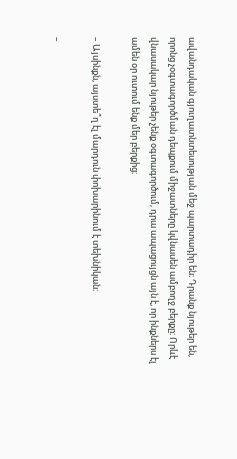ավանդական գյուղատնտեսության մեջ պարտադիր են։ Դրանք նյութեր են, որոնց չօգտագործման դեպքում միջատները կվնասեն ամբողջ բերքը։ Որևէ վնասակար նյութեր չենք օգտագործում, դրա ապացույցն այն է, որ ինքներս էլ ամեն օր ուտում ենք մեր բերքից։

– Այսինքն, այստե՞ղ էլ մարդուն փոխարինում է տեխնիկան։

–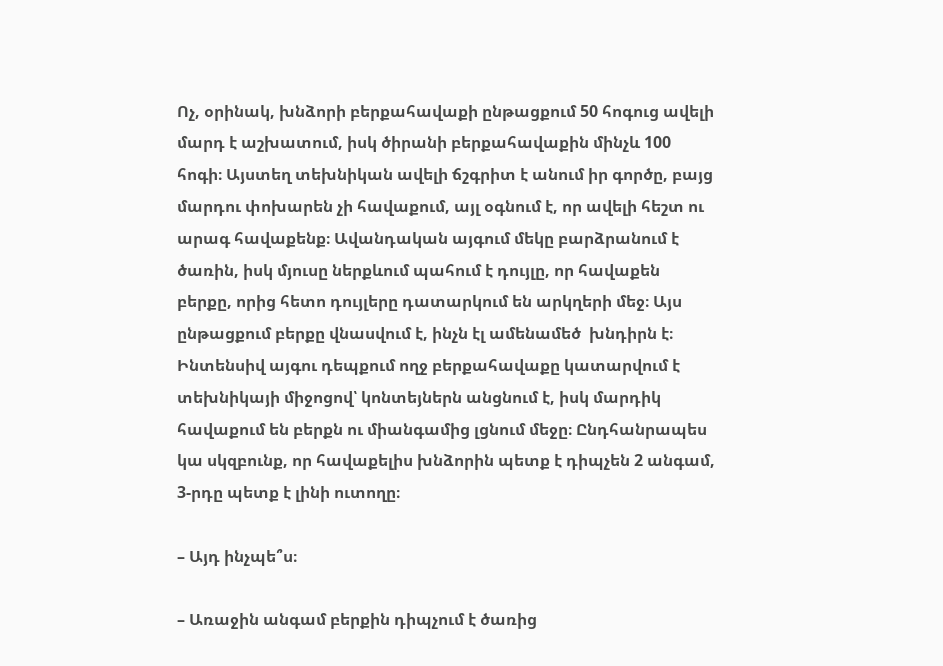Ոչ, օրինակ, խնձորի բերքահավաքի ընթացքում 50 հոգուց ավելի մարդ է աշխատում, իսկ ծիրանի բերքահավաքին մինչև 100 հոգի։ Այստեղ տեխնիկան ավելի ճշգրիտ է անում իր գործը, բայց մարդու փոխարեն չի հավաքում, այլ օգնում է, որ ավելի հեշտ ու արագ հավաքենք։ Ավանդական այգում մեկը բարձրանում է ծառին, իսկ մյուսը ներքևում պահում է դույլը, որ հավաքեն բերքը, որից հետո դույլերը դատարկում են արկղերի մեջ։ Այս ընթացքում բերքը վնասվում է, ինչն էլ ամենամեծ  խնդիրն է։ Ինտենսիվ այգու դեպքում ողջ բերքահավաքը կատարվում է տեխնիկայի միջոցով՝ կոնտեյներն անցնում է, իսկ մարդիկ հավաքում են բերքն ու միանգամից լցնում մեջը։ Ընդհանրապես կա սկզբունք, որ հավաքելիս խնձորին պետք է դիպչեն 2 անգամ, 3-րդը պետք է լինի ուտողը։

– Այդ ինչպե՞ս։

– Առաջին անգամ բերքին դիպչում է ծառից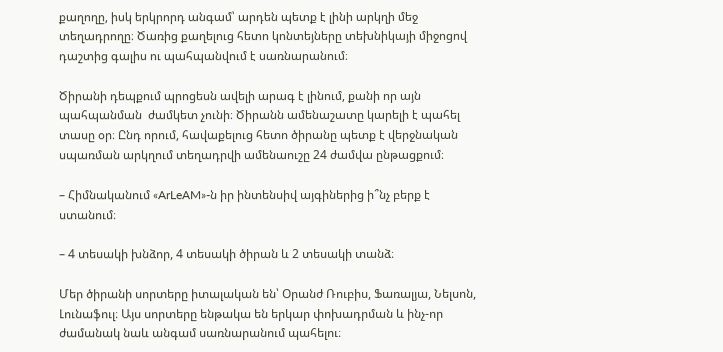քաղողը, իսկ երկրորդ անգամ՝ արդեն պետք է լինի արկղի մեջ տեղադրողը։ Ծառից քաղելուց հետո կոնտեյները տեխնիկայի միջոցով դաշտից գալիս ու պահպանվում է սառնարանում։

Ծիրանի դեպքում պրոցեսն ավելի արագ է լինում, քանի որ այն պահպանման  ժամկետ չունի։ Ծիրանն ամենաշատը կարելի է պահել տասը օր։ Ընդ որում, հավաքելուց հետո ծիրանը պետք է վերջնական սպառման արկղում տեղադրվի ամենաուշը 24 ժամվա ընթացքում։

– Հիմնականում «ArLeAM»-ն իր ինտենսիվ այգիներից ի՞նչ բերք է ստանում։

– 4 տեսակի խնձոր, 4 տեսակի ծիրան և 2 տեսակի տանձ։

Մեր ծիրանի սորտերը իտալական են՝ Օրանժ Ռուբիս, Ֆառալյա, Նելսոն, Լունաֆուլ։ Այս սորտերը ենթակա են երկար փոխադրման և ինչ-որ ժամանակ նաև անգամ սառնարանում պահելու։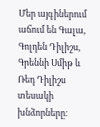Մեր այգիներում աճում են Գալա, Գոլդեն Դիլիշս, Գրեննի Սմիթ և Ռեդ Դիլիշս տեսակի խնձորները։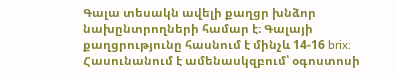Գալա տեսակն ավելի քաղցր խնձոր նախընտրողների համար է։ Գալայի քաղցրությունը հասնում է մինչև 14-16 brix: Հասունանում է ամենասկզբում՝ օգոստոսի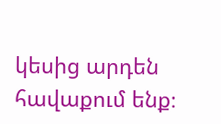կեսից արդեն հավաքում ենք։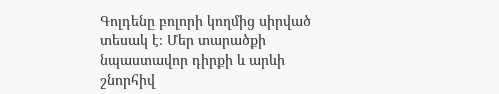Գոլդենը բոլորի կողմից սիրված տեսակ է։ Մեր տարածքի նպաստավոր դիրքի և արևի շնորհիվ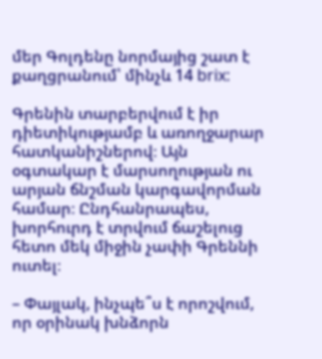մեր Գոլդենը նորմայից շատ է քաղցրանում՝ մինչև 14 brix:

Գրենին տարբերվում է իր դիետիկությամբ և առողջարար հատկանիշներով։ Այն օգտակար է մարսողության ու արյան ճնշման կարգավորման համար։ Ընդհանրապես, խորհուրդ է տրվում ճաշելուց հետո մեկ միջին չափի Գրեննի ուտել։

– Փայլակ, ինչպե՞ս է որոշվում, որ օրինակ խնձորն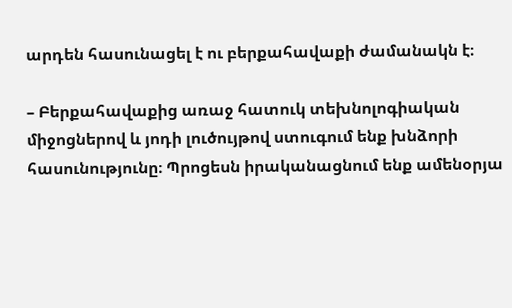արդեն հասունացել է ու բերքահավաքի ժամանակն է։

– Բերքահավաքից առաջ հատուկ տեխնոլոգիական միջոցներով և յոդի լուծույթով ստուգում ենք խնձորի հասունությունը։ Պրոցեսն իրականացնում ենք ամենօրյա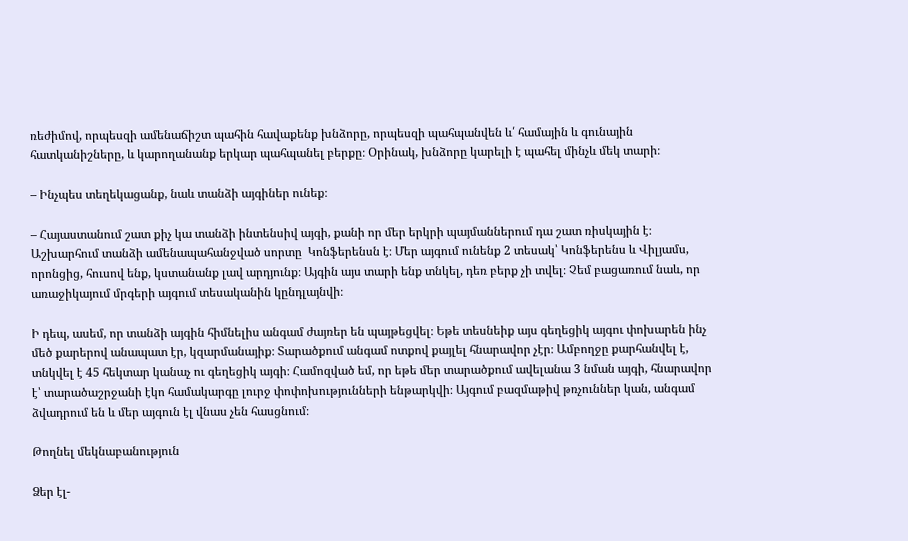ռեժիմով, որպեսզի ամենաճիշտ պահին հավաքենք խնձորը, որպեսզի պահպանվեն և՛ համային և գունային հատկանիշները, և կարողանանք երկար պահպանել բերքը։ Օրինակ, խնձորը կարելի է պահել մինչև մեկ տարի։

– Ինչպես տեղեկացանք, նաև տանձի այգիներ ունեք։

– Հայաստանում շատ քիչ կա տանձի ինտենսիվ այգի, քանի որ մեր երկրի պայմաններում դա շատ ռիսկային է։ Աշխարհում տանձի ամենապահանջված սորտը  Կոնֆերենսն է։ Մեր այգում ունենք 2 տեսակ՝ Կոնֆերենս և Վիլյամս, որոնցից, հուսով ենք, կստանանք լավ արդյունք։ Այգին այս տարի ենք տնկել, դեռ բերք չի տվել։ Չեմ բացառում նաև, որ առաջիկայում մրգերի այգում տեսականին կընդլայնվի։

Ի դեպ, ասեմ, որ տանձի այգին հիմնելիս անգամ ժայռեր են պայթեցվել։ Եթե տեսնեիք այս գեղեցիկ այգու փոխարեն ինչ մեծ քարերով անապատ էր, կզարմանայիք։ Տարածքում անգամ ոտքով քայլել հնարավոր չէր։ Ամբողջը քարհանվել է, տնկվել է 45 հեկտար կանաչ ու գեղեցիկ այգի։ Համոզված եմ, որ եթե մեր տարածքում ավելանա 3 նման այգի, հնարավոր է՝ տարածաշրջանի էկո համակարգը լուրջ փոփոխությունների ենթարկվի։ Այգում բազմաթիվ թռչուններ կան, անգամ  ձվադրում են և մեր այգուն էլ վնաս չեն հասցնում։

Թողնել մեկնաբանություն

Ձեր էլ-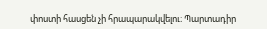փոստի հասցեն չի հրապարակվելու։ Պարտադիր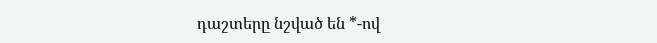դաշտերը նշված են *-ով